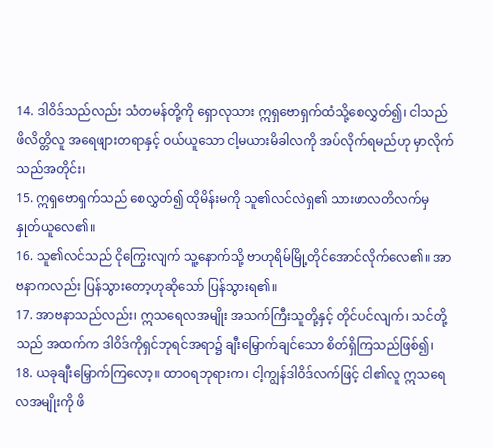14. ဒါဝိဒ်သည်လည်း သံတမန်တို့ကို ရှောလုသား ဣရှဗောရှက်ထံသို့စေလွှတ်၍၊ ငါသည် ဖိလိတ္တိလူ အရေဖျားတရာနှင့် ဝယ်ယူသော ငါ့မယားမိခါလကို အပ်လိုက်ရမည်ဟု မှာလိုက်သည်အတိုင်း၊
15. ဣရှဗောရှက်သည် စေလွှတ်၍ ထိုမိန်းမကို သူ၏လင်လဲရှ၏ သားဖာလတိလက်မှ နှုတ်ယူလေ၏။
16. သူ၏လင်သည် ငိုကြွေးလျက် သူ့နောက်သို့ ဗာဟုရိမ်မြို့တိုင်အောင်လိုက်လေ၏။ အာဗနာကလည်း ပြန်သွားတော့ဟုဆိုသော် ပြန်သွားရ၏။
17. အာဗနာသည်လည်း၊ ဣသရေလအမျိုး အသက်ကြီးသူတို့နှင့် တိုင်ပင်လျက်၊ သင်တို့သည် အထက်က ဒါဝိဒ်ကိုရှင်ဘုရင်အရာ၌ ချီးမြှောက်ချင်သော စိတ်ရှိကြသည်ဖြစ်၍၊
18. ယခုချီးမြှောက်ကြလော့။ ထာဝရဘုရားက၊ ငါ့ကျွန်ဒါဝိဒ်လက်ဖြင့် ငါ၏လူ ဣသရေလအမျိုးကို ဖိ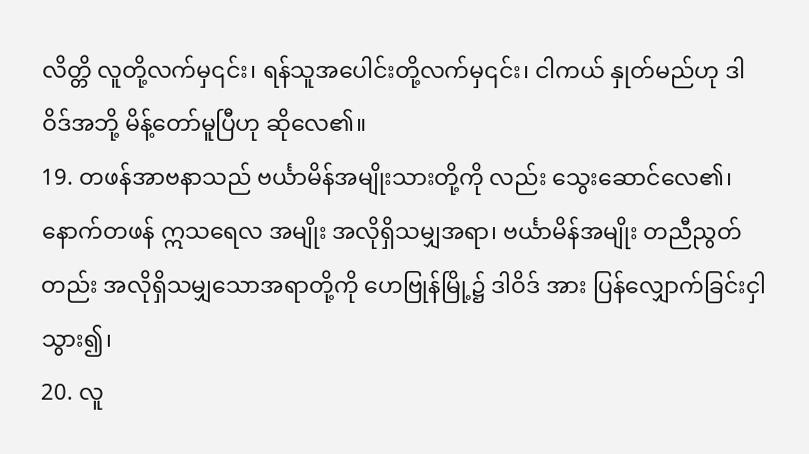လိတ္တိ လူတို့လက်မှ၎င်း၊ ရန်သူအပေါင်းတို့လက်မှ၎င်း၊ ငါကယ် နှုတ်မည်ဟု ဒါဝိဒ်အဘို့ မိန့်တော်မူပြီဟု ဆိုလေ၏။
19. တဖန်အာဗနာသည် ဗင်္ယာမိန်အမျိုးသားတို့ကို လည်း သွေးဆောင်လေ၏၊ နောက်တဖန် ဣသရေလ အမျိုး အလိုရှိသမျှအရာ၊ ဗင်္ယာမိန်အမျိုး တညီညွတ် တည်း အလိုရှိသမျှသောအရာတို့ကို ဟေဗြုန်မြို့၌ ဒါဝိဒ် အား ပြန်လျှောက်ခြင်းငှါ သွား၍၊
20. လူ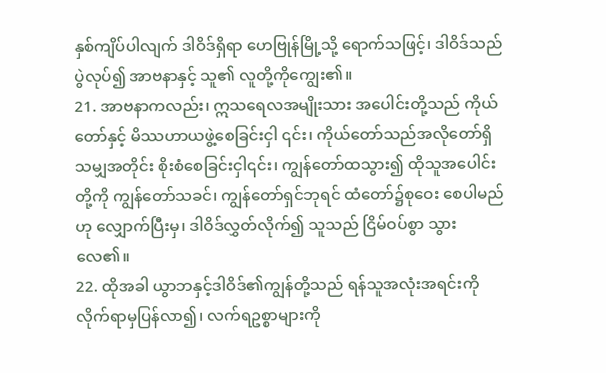နှစ်ကျိပ်ပါလျက် ဒါဝိဒ်ရှိရာ ဟေဗြုန်မြို့သို့ ရောက်သဖြင့်၊ ဒါဝိဒ်သည် ပွဲလုပ်၍ အာဗနာနှင့် သူ၏ လူတို့ကိုကျွေး၏။
21. အာဗနာကလည်း၊ ဣသရေလအမျိုးသား အပေါင်းတို့သည် ကိုယ်တော်နှင့် မိဿဟာယဖွဲ့စေခြင်းငှါ ၎င်း၊ ကိုယ်တော်သည်အလိုတော်ရှိသမျှအတိုင်း စိုးစံစေခြင်းငှါ၎င်း၊ ကျွန်တော်ထသွား၍ ထိုသူအပေါင်းတို့ကို ကျွန်တော်သခင်၊ ကျွန်တော်ရှင်ဘုရင် ထံတော်၌စုဝေး စေပါမည်ဟု လျှောက်ပြီးမှ၊ ဒါဝိဒ်လွှတ်လိုက်၍ သူသည် ငြိမ်ဝပ်စွာ သွားလေ၏။
22. ထိုအခါ ယွာဘနှင့်ဒါဝိဒ်၏ကျွန်တို့သည် ရန်သူအလုံးအရင်းကို လိုက်ရာမှပြန်လာ၍၊ လက်ရဥစ္စာများကို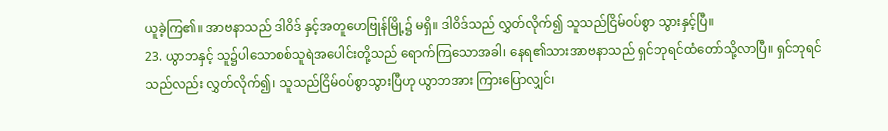ယူခဲ့ကြ၏။ အာဗနာသည် ဒါဝိဒ် နှင့်အတူဟေဗြုန်မြို့၌ မရှိ။ ဒါဝိဒ်သည် လွှတ်လိုက်၍ သူသည်ငြိမ်ဝပ်စွာ သွားနှင့်ပြီ။
23. ယွာဘနှင့် သူ၌ပါသောစစ်သူရဲအပေါင်းတို့သည် ရောက်ကြသောအခါ၊ နေရ၏သားအာဗနာသည် ရှင်ဘုရင်ထံတော်သို့လာပြီ။ ရှင်ဘုရင်သည်လည်း လွှတ်လိုက်၍၊ သူသည်ငြိမ်ဝပ်စွာသွားပြီဟု ယွာဘအား ကြားပြောလျှင်၊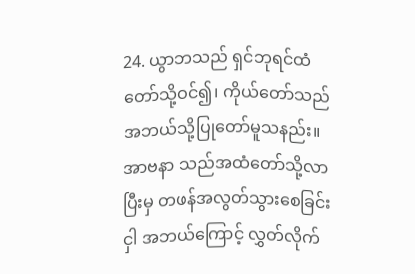24. ယွာဘသည် ရှင်ဘုရင်ထံတော်သို့ဝင်၍၊ ကိုယ်တော်သည် အဘယ်သို့ပြုတော်မူသနည်း။ အာဗနာ သည်အထံတော်သို့လာပြီးမှ တဖန်အလွတ်သွားစေခြင်းငှါ အဘယ်ကြောင့် လွှတ်လိုက်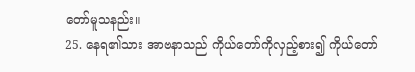တော်မူသနည်း။
25. နေရ၏သား အာဗနာသည် ကိုယ်တော်ကိုလှည့်စား၍ ကိုယ်တော်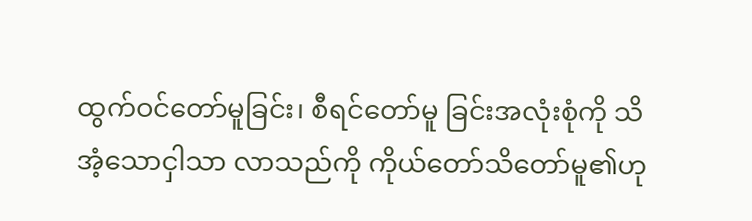ထွက်ဝင်တော်မူခြင်း၊ စီရင်တော်မူ ခြင်းအလုံးစုံကို သိအံ့သောငှါသာ လာသည်ကို ကိုယ်တော်သိတော်မူ၏ဟု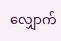လျှောက်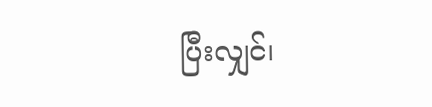ပြီးလျှင်၊